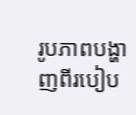រូបភាពបង្ហាញពីរបៀប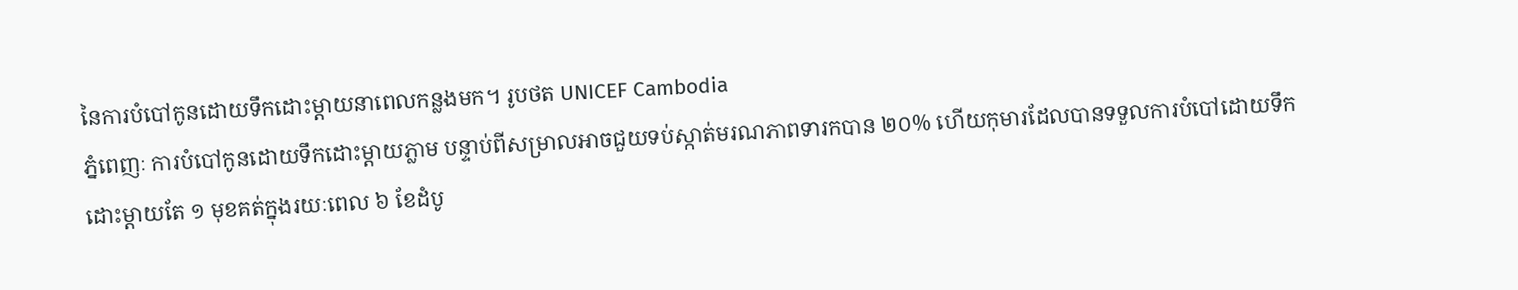នៃការបំបៅកូនដោយទឹកដោះម្ដាយនាពេលកន្លងមក។ រូបថត UNICEF Cambodia
ភ្នំពេញៈ ការបំបៅកូនដោយទឹកដោះម្តាយភ្លាម បន្ទាប់ពីសម្រាលអាចជួយទប់ស្កាត់មរណភាពទារកបាន ២០% ហើយកុមារដែលបានទទួលការបំបៅដោយទឹកដោះម្តាយតែ ១ មុខគត់ក្នុងរយៈពេល ៦ ខែដំបូ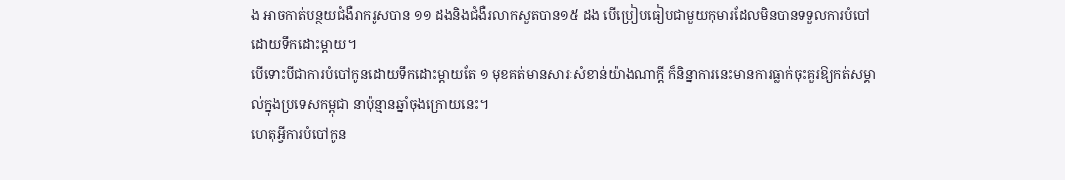ង អាចកាត់បន្ថយជំងឺរាករូសបាន ១១ ដងនិងជំងឺរលាកសួតបាន១៥ ដង បើប្រៀបធៀបជាមួយកុមារដែលមិនបានទទួលការបំបៅដោយទឹកដោះម្តាយ។
បើទោះបីជាការបំបៅកូនដោយទឹកដោះម្តាយតែ ១ មុខគត់មានសារៈសំខាន់យ៉ាងណាក្តី ក៏និន្នាការនេះមានការធ្លាក់ចុះគួរឱ្យកត់សម្គាល់ក្នុងប្រទេសកម្ពុជា នាប៉ុន្មានឆ្នាំចុងក្រោយនេះ។
ហេតុអ្វីការបំបៅកូន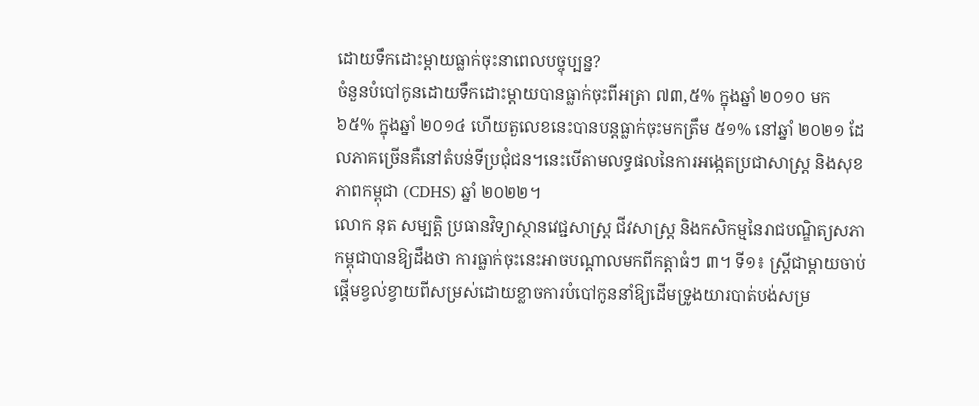ដោយទឹកដោះម្តាយធ្លាក់ចុះនាពេលបច្ចុប្បន្ន?
ចំនួនបំបៅកូនដោយទឹកដោះម្តាយបានធ្លាក់ចុះពីអត្រា ៧៣,៥% ក្នុងឆ្នាំ ២០១០ មក ៦៥% ក្នុងឆ្នាំ ២០១៤ ហើយតួលេខនេះបានបន្តធ្លាក់ចុះមកត្រឹម ៥១% នៅឆ្នាំ ២០២១ ដែលភាគច្រើនគឺនៅតំបន់ទីប្រជុំជន។នេះបើតាមលទ្ធផលនៃការអង្កេតប្រជាសាស្ត្រ និងសុខភាពកម្ពុជា (CDHS) ឆ្នាំ ២០២២។
លោក នុត សម្បត្តិ ប្រធានវិទ្យាស្ថានវេជ្ជសាស្ត្រ ជីវសាស្ត្រ និងកសិកម្មនៃរាជបណ្ឌិត្យសភាកម្ពុជាបានឱ្យដឹងថា ការធ្លាក់ចុះនេះអាចបណ្តាលមកពីកត្តាធំៗ ៣។ ទី១៖ ស្ត្រីជាម្តាយចាប់ផ្តើមខ្វល់ខ្វាយពីសម្រស់ដោយខ្លាចការបំបៅកូននាំឱ្យដើមទ្រូងយារបាត់បង់សម្រ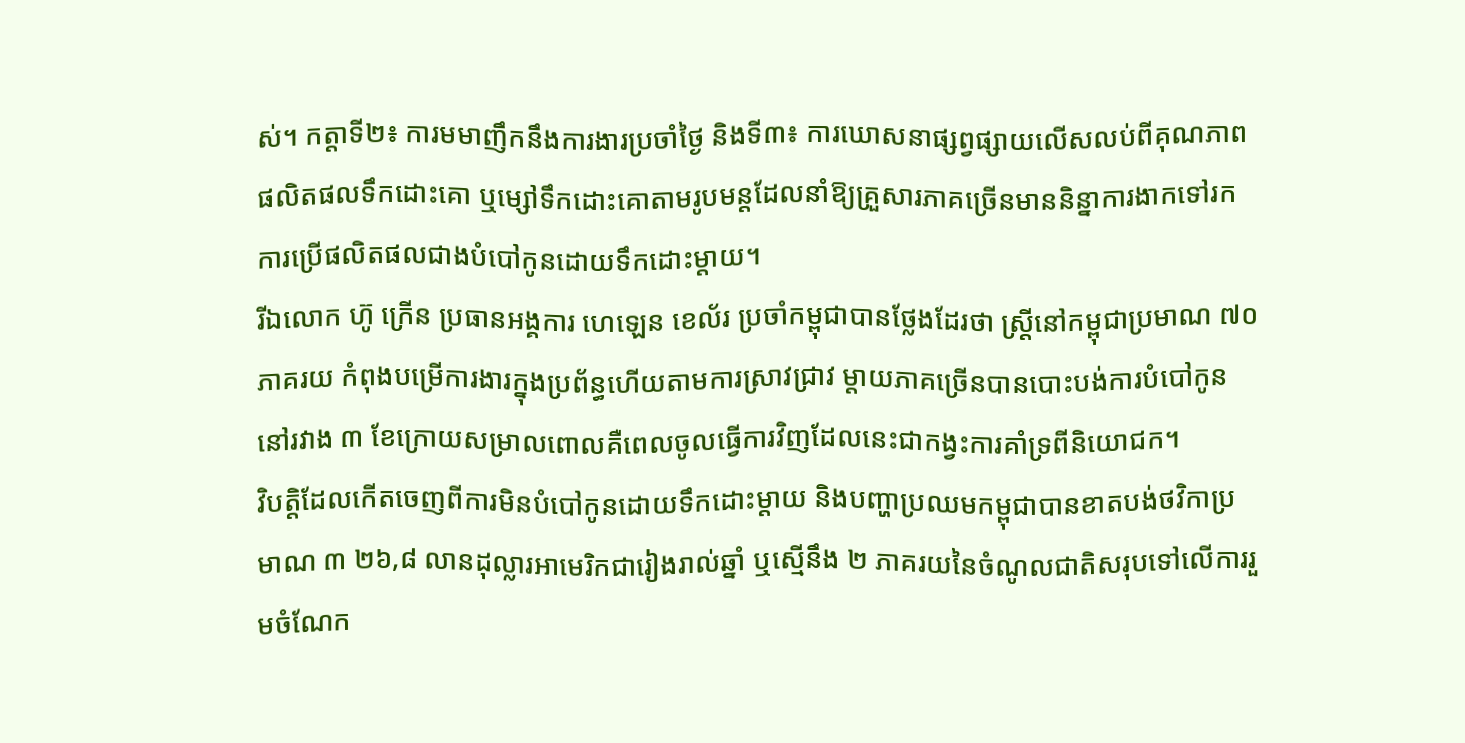ស់។ កត្តាទី២៖ ការមមាញឹកនឹងការងារប្រចាំថ្ងៃ និងទី៣៖ ការឃោសនាផ្សព្វផ្សាយលើសលប់ពីគុណភាពផលិតផលទឹកដោះគោ ឬម្សៅទឹកដោះគោតាមរូបមន្តដែលនាំឱ្យគ្រួសារភាគច្រើនមាននិន្នាការងាកទៅរកការប្រើផលិតផលជាងបំបៅកូនដោយទឹកដោះម្តាយ។
រីឯលោក ហ៊ូ ក្រើន ប្រធានអង្គការ ហេឡេន ខេល័រ ប្រចាំកម្ពុជាបានថ្លែងដែរថា ស្ត្រីនៅកម្ពុជាប្រមាណ ៧០ ភាគរយ កំពុងបម្រើការងារក្នុងប្រព័ន្ធហើយតាមការស្រាវជ្រាវ ម្តាយភាគច្រើនបានបោះបង់ការបំបៅកូននៅរវាង ៣ ខែក្រោយសម្រាលពោលគឺពេលចូលធ្វើការវិញដែលនេះជាកង្វះការគាំទ្រពីនិយោជក។
វិបត្តិដែលកើតចេញពីការមិនបំបៅកូនដោយទឹកដោះម្តាយ និងបញ្ហាប្រឈមកម្ពុជាបានខាតបង់ថវិកាប្រមាណ ៣ ២៦,៨ លានដុល្លារអាមេរិកជារៀងរាល់ឆ្នាំ ឬស្មើនឹង ២ ភាគរយនៃចំណូលជាតិសរុបទៅលើការរួមចំណែក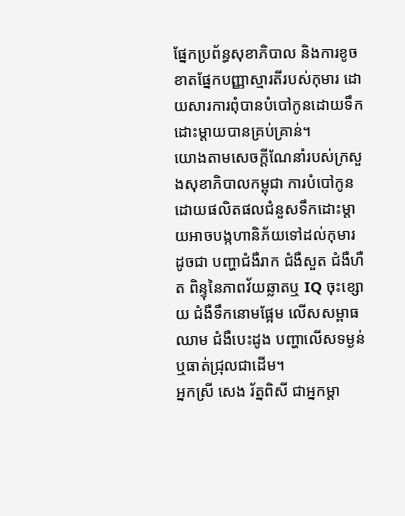ផ្នែកប្រព័ន្ធសុខាភិបាល និងការខូចខាតផ្នែកបញ្ញាស្មារតីរបស់កុមារ ដោយសារការពុំបានបំបៅកូនដោយទឹកដោះម្តាយបានគ្រប់គ្រាន់។
យោងតាមសេចក្តីណែនាំរបស់ក្រសួងសុខាភិបាលកម្ពុជា ការបំបៅកូនដោយផលិតផលជំនួសទឹកដោះម្តាយអាចបង្កហានិភ័យទៅដល់កុមារដូចជា បញ្ហាជំងឺរាក ជំងឺសួត ជំងឺហឺត ពិន្ទុនៃភាពវ័យឆ្លាតឬ IQ ចុះខ្សោយ ជំងឺទឹកនោមផ្អែម លើសសម្ពាធឈាម ជំងឺបេះដូង បញ្ហាលើសទម្ងន់ឬធាត់ជ្រុលជាដើម។
អ្នកស្រី សេង រ័ត្នពិសី ជាអ្នកម្តា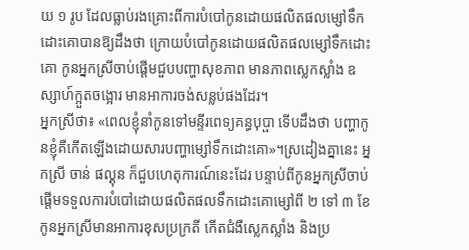យ ១ រូប ដែលធ្លាប់រងគ្រោះពីការបំបៅកូនដោយផលិតផលម្សៅទឹកដោះគោបានឱ្យដឹងថា ក្រោយបំបៅកូនដោយផលិតផលម្សៅទឹកដោះគោ កូនអ្នកស្រីចាប់ផ្តើមជួបបញ្ហាសុខភាព មានភាពស្លេកស្លាំង ឧស្សាហ៍ក្អួតចង្អោរ មានអាការចង់សន្លប់ផងដែរ។
អ្នកស្រីថា៖ «ពេលខ្ញុំនាំកូនទៅមន្ទីរពេទ្យគន្ធបុប្ផា ទើបដឹងថា បញ្ហាកូនខ្ញុំគឺកើតឡើងដោយសារបញ្ហាម្សៅទឹកដោះគោ»។ស្រដៀងគ្នានេះ អ្នកស្រី ចាន់ ផល្គុន ក៏ជួបហេតុការណ៍នេះដែរ បន្ទាប់ពីកូនអ្នកស្រីចាប់ផ្តើមទទួលការបំបៅដោយផលិតផលទឹកដោះគោម្សៅពី ២ ទៅ ៣ ខែ កូនអ្នកស្រីមានអាការខុសប្រក្រតី កើតជំងឺស្លេកស្លាំង និងប្រ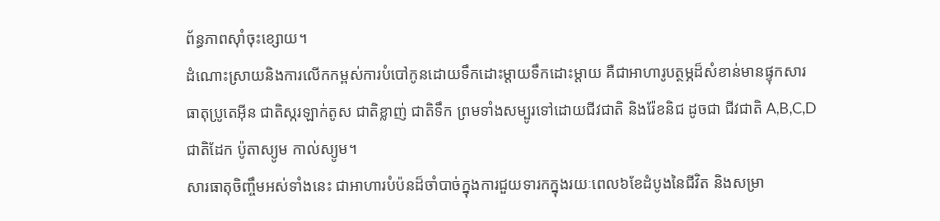ព័ន្ធភាពស៊ាំចុះខ្សោយ។
ដំណោះស្រាយនិងការលើកកម្ពស់ការបំបៅកូនដោយទឹកដោះម្តាយទឹកដោះម្តាយ គឺជាអាហារូបត្ថម្ភដ៏សំខាន់មានផ្ទុកសារធាតុប្រូតេអ៊ីន ជាតិស្ករឡាក់តូស ជាតិខ្លាញ់ ជាតិទឹក ព្រមទាំងសម្បូរទៅដោយជីវជាតិ និងរ៉ែខនិជ ដូចជា ជីវជាតិ A,B,C,D ជាតិដែក ប៉ូតាស្យូម កាល់ស្យូម។
សារធាតុចិញ្ចឹមអស់ទាំងនេះ ជាអាហារបំប៉នដ៏ចាំបាច់ក្នុងការជួយទារកក្នុងរយៈពេល៦ខែដំបូងនៃជីវិត និងសម្រា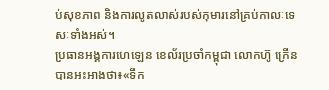ប់សុខភាព និងការលូតលាស់របស់កុមារនៅគ្រប់កាលៈទេសៈទាំងអស់។
ប្រធានអង្គការហេឡេន ខេល័រប្រចាំកម្ពុជា លោកហ៊ូ ក្រើន បានអះអាងថា៖«ទឹក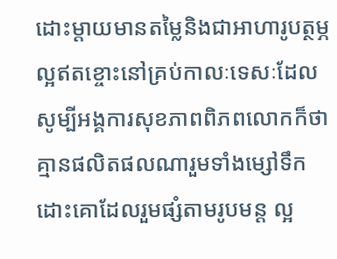ដោះម្តាយមានតម្លៃនិងជាអាហារូបត្ថម្ភល្អឥតខ្ចោះនៅគ្រប់កាលៈទេសៈដែលសូម្បីអង្គការសុខភាពពិភពលោកក៏ថា គ្មានផលិតផលណារួមទាំងម្សៅទឹកដោះគោដែលរួមផ្សំតាមរូបមន្ត ល្អ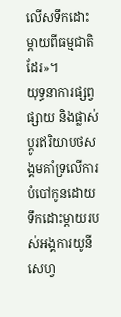លើសទឹកដោះម្តាយពីធម្មជាតិដែរ»។
យុទ្ធនាការផ្សព្វផ្សាយ និងផ្លាស់ប្តូរឥរិយាបថសង្គមគាំទ្រលើការបំបៅកូនដោយទឹកដោះម្តាយរបស់អង្គការយូនីសេហ្វ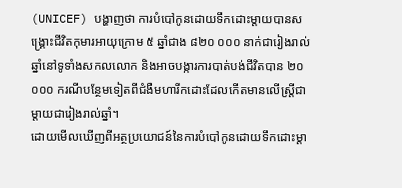(UNICEF) បង្ហាញថា ការបំបៅកូនដោយទឹកដោះម្តាយបានសង្គ្រោះជីវិតកុមារអាយុក្រោម ៥ ឆ្នាំជាង ៨២០ ០០០ នាក់ជារៀងរាល់ឆ្នាំនៅទូទាំងសកលលោក និងអាចបង្ការការបាត់បង់ជីវិតបាន ២០ ០០០ ករណីបន្ថែមទៀតពីជំងឺមហារីកដោះដែលកើតមានលើស្ត្រីជាម្តាយជារៀងរាល់ឆ្នាំ។
ដោយមើលឃើញពីអត្ថប្រយោជន៍នៃការបំបៅកូនដោយទឹកដោះម្តា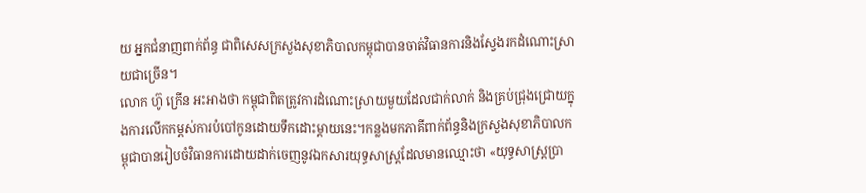យ អ្នកជំនាញពាក់ព័ន្ធ ជាពិសេសក្រសួងសុខាភិបាលកម្ពុជាបានចាត់វិធានការនិងស្វែងរកដំណោះស្រាយជាច្រើន។
លោក ហ៊ូ ក្រើន អះអាងថា កម្ពុជាពិតត្រូវការដំណោះស្រាយមួយដែលជាក់លាក់ និងគ្រប់ជ្រុងជ្រោយក្នុងការលើកកម្ពស់ការបំបៅកូនដោយទឹកដោះម្តាយនេះ។កន្លងមកភាគីពាក់ព័ន្ធនិងក្រសួងសុខាភិបាលកម្ពុជាបានរៀបចំវិធានការដោយដាក់ចេញនូវឯកសារយុទ្ធសាស្ត្រដែលមានឈ្មោះថា «យុទ្ធសាស្ត្រប្រា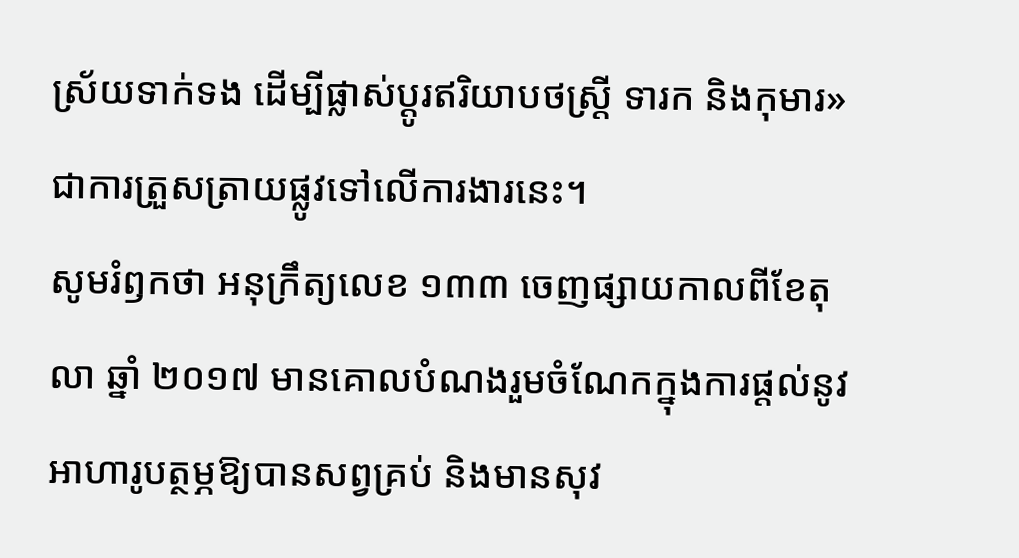ស្រ័យទាក់ទង ដើម្បីផ្លាស់ប្តូរឥរិយាបថស្ត្រី ទារក និងកុមារ»ជាការត្រួសត្រាយផ្លូវទៅលើការងារនេះ។
សូមរំឭកថា អនុក្រឹត្យលេខ ១៣៣ ចេញផ្សាយកាលពីខែតុលា ឆ្នាំ ២០១៧ មានគោលបំណងរួមចំណែកក្នុងការផ្តល់នូវអាហារូបត្ថម្ភឱ្យបានសព្វគ្រប់ និងមានសុវ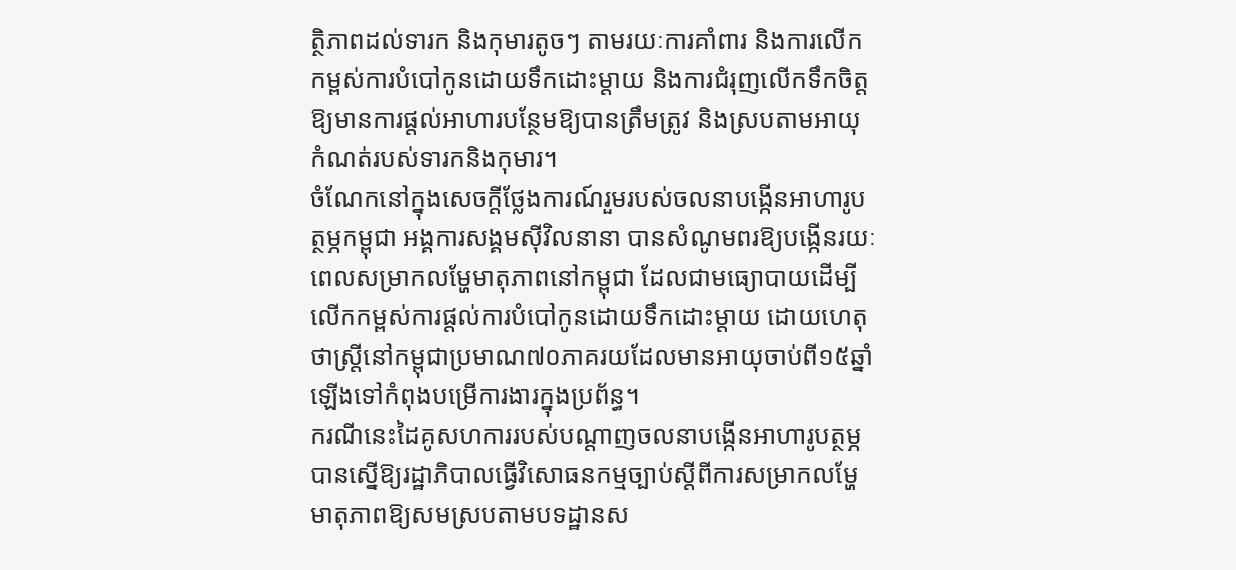ត្ថិភាពដល់ទារក និងកុមារតូចៗ តាមរយៈការគាំពារ និងការលើកកម្ពស់ការបំបៅកូនដោយទឹកដោះម្តាយ និងការជំរុញលើកទឹកចិត្តឱ្យមានការផ្តល់អាហារបន្ថែមឱ្យបានត្រឹមត្រូវ និងស្របតាមអាយុកំណត់របស់ទារកនិងកុមារ។
ចំណែកនៅក្នុងសេចក្តីថ្លែងការណ៍រួមរបស់ចលនាបង្កើនអាហារូបត្ថម្ភកម្ពុជា អង្គការសង្គមស៊ីវិលនានា បានសំណូមពរឱ្យបង្កើនរយៈពេលសម្រាកលម្ហែមាតុភាពនៅកម្ពុជា ដែលជាមធ្យោបាយដើម្បីលើកកម្ពស់ការផ្តល់ការបំបៅកូនដោយទឹកដោះម្តាយ ដោយហេតុថាស្ត្រីនៅកម្ពុជាប្រមាណ៧០ភាគរយដែលមានអាយុចាប់ពី១៥ឆ្នាំឡើងទៅកំពុងបម្រើការងារក្នុងប្រព័ន្ធ។
ករណីនេះដៃគូសហការរបស់បណ្តាញចលនាបង្កើនអាហារូបត្ថម្ភបានស្នើឱ្យរដ្ឋាភិបាលធ្វើវិសោធនកម្មច្បាប់ស្តីពីការសម្រាកលម្ហែមាតុភាពឱ្យសមស្របតាមបទដ្ឋានស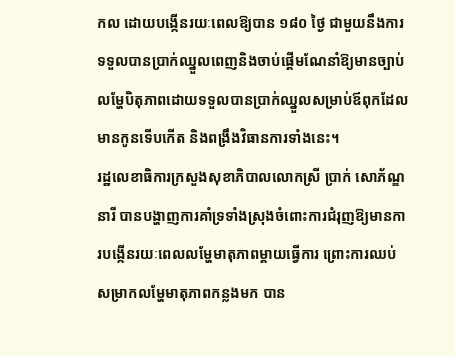កល ដោយបង្កើនរយៈពេលឱ្យបាន ១៨០ ថ្ងៃ ជាមួយនឹងការទទួលបានប្រាក់ឈ្នួលពេញនិងចាប់ផ្តើមណែនាំឱ្យមានច្បាប់លម្ហែបិតុភាពដោយទទួលបានប្រាក់ឈ្នួលសម្រាប់ឪពុកដែលមានកូនទើបកើត និងពង្រឹងវិធានការទាំងនេះ។
រដ្ឋលេខាធិការក្រសួងសុខាភិបាលលោកស្រី ប្រាក់ សោភ័ណ្ឌនារី បានបង្ហាញការគាំទ្រទាំងស្រុងចំពោះការជំរុញឱ្យមានការបង្កើនរយៈពេលលម្ហែមាតុភាពម្តាយធ្វើការ ព្រោះការឈប់សម្រាកលម្ហែមាតុភាពកន្លងមក បាន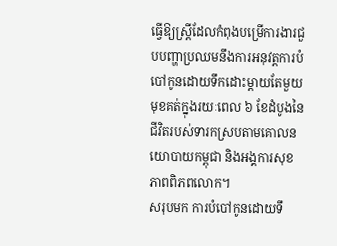ធ្វើឱ្យស្ត្រីដែលកំពុងបម្រើការងារជួបបញ្ហាប្រឈមនឹងការអនុវត្តការបំបៅកូនដោយទឹកដោះម្តាយតែមួយមុខគត់ក្នុងរយៈពេល ៦ ខែដំបូងនៃជីវិតរបស់ទារកស្របតាមគោលនយោបាយកម្ពុជា និងអង្គការសុខភាពពិភពលោក។
សរុបមក ការបំបៅកូនដោយទឹ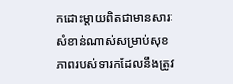កដោះម្តាយពិតជាមានសារៈសំខាន់ណាស់សម្រាប់សុខភាពរបស់ទារកដែលនឹងត្រូវ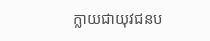ក្លាយជាយុវជនប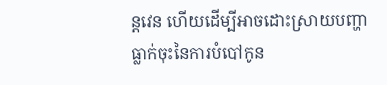ន្តវេន ហើយដើម្បីអាចដោះស្រាយបញ្ហាធ្លាក់ចុះនៃការបំបៅកូន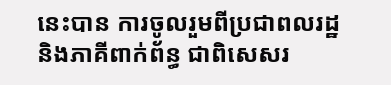នេះបាន ការចូលរួមពីប្រជាពលរដ្ឋ និងភាគីពាក់ព័ន្ធ ជាពិសេសរ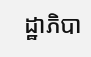ដ្ឋាភិបា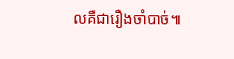លគឺជារឿងចាំបាច់៕